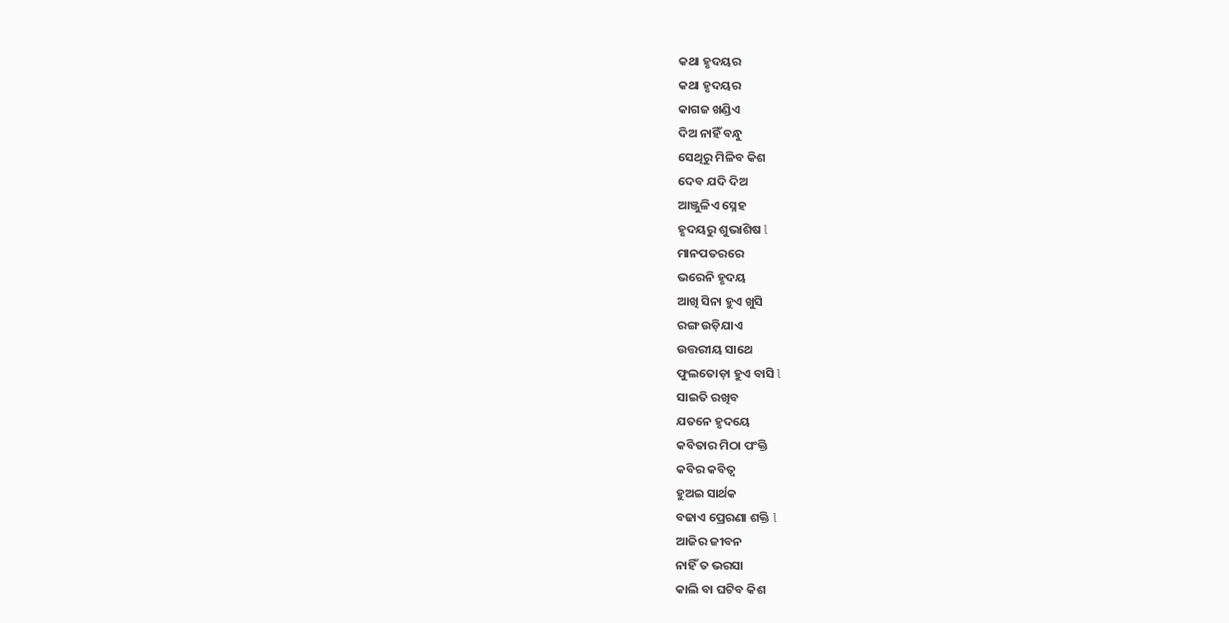କଥା ହୃଦୟର
କଥା ହୃଦୟର
କାଗଜ ଖଣ୍ଡିଏ
ଦିଅ ନାହିଁ ବନ୍ଧୁ
ସେଥିରୁ ମିଳିବ କିଶ
ଦେବ ଯଦି ଦିଅ
ଆଞ୍ଜୁଳିଏ ସ୍ନେହ
ହୃଦୟରୁ ଶୁଭାଶିଷ l
ମାନପତରରେ
ଭରେନି ହୃଦୟ
ଆଖି ସିନା ହୁଏ ଖୁସି
ରଙ୍ଗ ଉଡ଼ିଯାଏ
ଉତ୍ତରୀୟ ସାଥେ
ଫୁଲତୋଡ଼ା ହୁଏ ବାସି l
ସାଇତି ରଖିବ
ଯତନେ ହୃଦୟେ
କବିତାର ମିଠା ପଂକ୍ତି
କବିର କବିତ୍ଵ
ହୁଅଇ ସାର୍ଥକ
ବଢାଏ ପ୍ରେରଣା ଶକ୍ତି l
ଆଜିର ଜୀବନ
ନାହିଁ ତ ଭରସା
କାଲି ବା ଘଟିବ କିଶ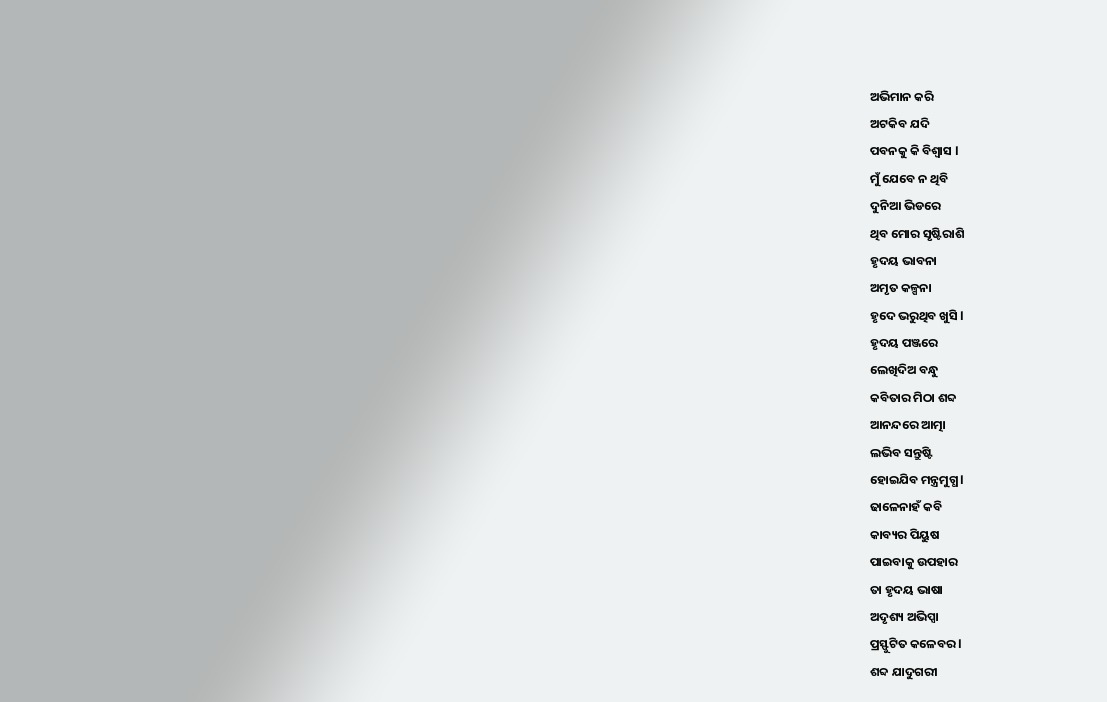ଅଭିମାନ କରି
ଅଟକିବ ଯଦି
ପବନକୁ କି ବିଶ୍ୱାସ l
ମୁଁ ଯେବେ ନ ଥିବି
ଦୁନିଆ ଭିଡରେ
ଥିବ ମୋର ସୃଷ୍ଟିରାଶି
ହୃଦୟ ଭାବନା
ଅମୃତ କଳ୍ପନା
ହୃଦେ ଭରୁଥିବ ଖୁସି l
ହୃଦୟ ପଞ୍ଜରେ
ଲେଖିଦିଅ ବନ୍ଧୁ
କବିତାର ମିଠା ଶବ୍ଦ
ଆନନ୍ଦରେ ଆତ୍ମା
ଲଭିବ ସନ୍ତୁଷ୍ଟି
ହୋଇଯିବ ମନ୍ତ୍ରମୁଗ୍ଧ l
ଢାଳେନାହଁ କବି
କାବ୍ୟର ପିୟୁଷ
ପାଇବାକୁ ଉପହାର
ତା ହୃଦୟ ଭାଷା
ଅଦୃଶ୍ୟ ଅଭିପ୍ସା
ପ୍ରସ୍ଫୁଟିତ କଳେବର l
ଶବ୍ଦ ଯାଦୁଗରୀ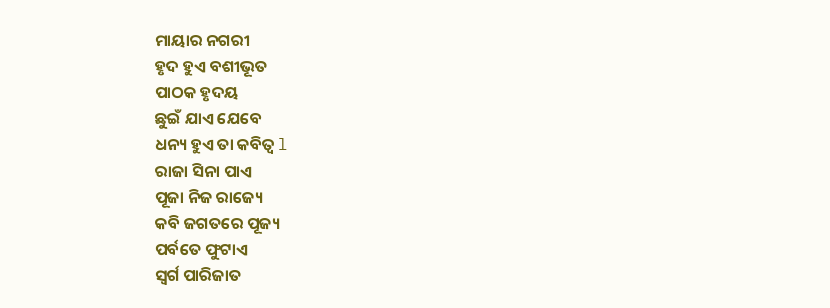ମାୟାର ନଗରୀ
ହୃଦ ହୁଏ ବଶୀଭୂତ
ପାଠକ ହୃଦୟ
ଛୁଇଁ ଯାଏ ଯେବେ
ଧନ୍ୟ ହୁଏ ତା କବିତ୍ଵ l
ରାଜା ସିନା ପାଏ
ପୂଜା ନିଜ ରାଜ୍ୟେ
କବି ଜଗତରେ ପୂଜ୍ୟ
ପର୍ବତେ ଫୁଟାଏ
ସ୍ୱର୍ଗ ପାରିଜାତ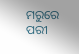ମରୁରେ ପରୀ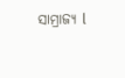ସାମ୍ରାଜ୍ୟ l